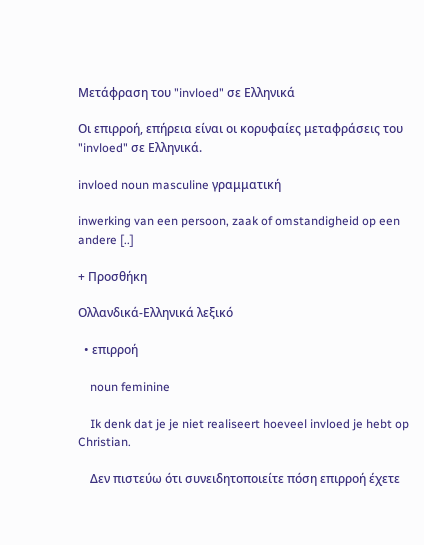Μετάφραση του "invloed" σε Ελληνικά

Οι επιρροή, επήρεια είναι οι κορυφαίες μεταφράσεις του "invloed" σε Ελληνικά.

invloed noun masculine γραμματική

inwerking van een persoon, zaak of omstandigheid op een andere [..]

+ Προσθήκη

Ολλανδικά-Ελληνικά λεξικό

  • επιρροή

    noun feminine

    Ik denk dat je je niet realiseert hoeveel invloed je hebt op Christian.

    Δεν πιστεύω ότι συνειδητοποιείτε πόση επιρροή έχετε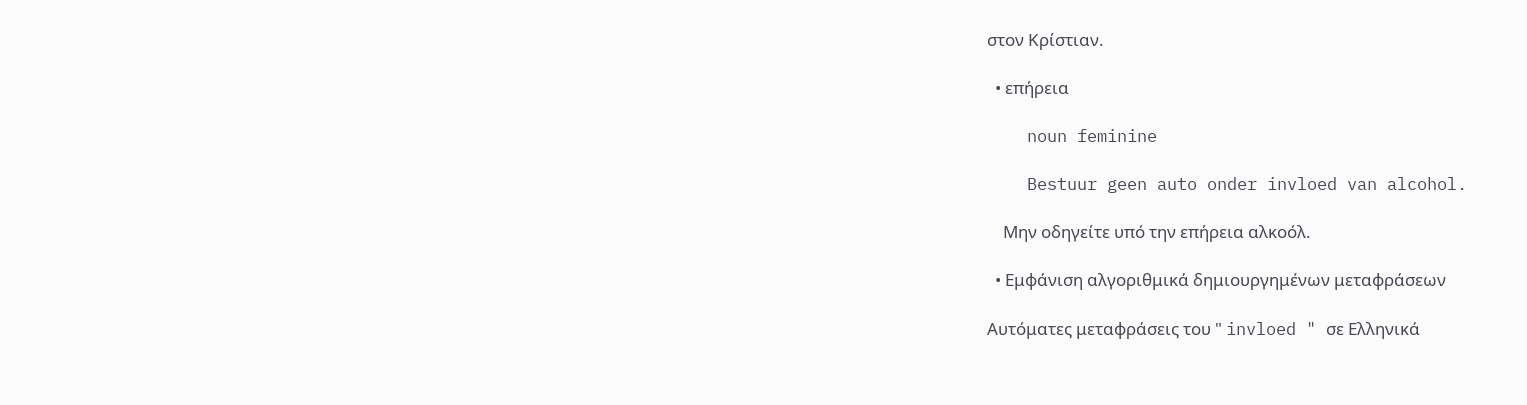στον Κρίστιαν.

  • επήρεια

    noun feminine

    Bestuur geen auto onder invloed van alcohol.

    Μην οδηγείτε υπό την επήρεια αλκοόλ.

  • Εμφάνιση αλγοριθμικά δημιουργημένων μεταφράσεων

Αυτόματες μεταφράσεις του " invloed " σε Ελληνικά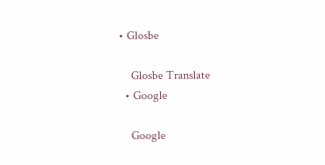• Glosbe

    Glosbe Translate
  • Google

    Google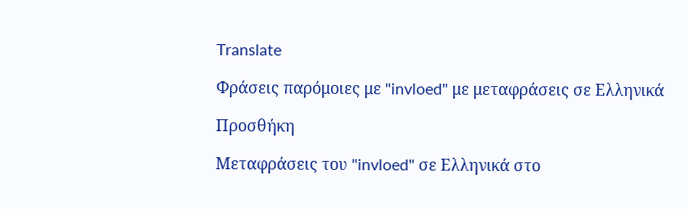Translate

Φράσεις παρόμοιες με "invloed" με μεταφράσεις σε Ελληνικά

Προσθήκη

Μεταφράσεις του "invloed" σε Ελληνικά στο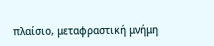πλαίσιο, μεταφραστική μνήμη